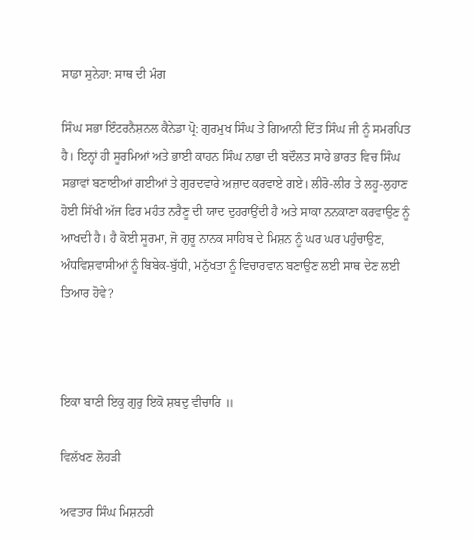ਸਾਡਾ ਸੁਨੇਹਾ: ਸਾਥ ਦੀ ਮੰਗ

ਸਿੰਘ ਸਭਾ ਇੰਟਰਨੈਸ਼ਨਲ ਕੈਨੇਡਾ ਪ੍ਰੋ: ਗੁਰਮੁਖ ਸਿੰਘ ਤੇ ਗਿਆਨੀ ਦਿੱਤ ਸਿੰਘ ਜੀ ਨੂੰ ਸਮਰਪਿਤ ਹੈ। ਇਨ੍ਹਾਂ ਹੀ ਸੂਰਮਿਆਂ ਅਤੇ ਭਾਈ ਕਾਹਨ ਸਿੰਘ ਨਾਭਾ ਦੀ ਬਦੌਲਤ ਸਾਰੇ ਭਾਰਤ ਵਿਚ ਸਿੰਘ ਸਭਾਵਾਂ ਬਣਾਈਆਂ ਗਈਆਂ ਤੇ ਗੁਰਦਵਾਰੇ ਅਜ਼ਾਦ ਕਰਵਾਏ ਗਏ। ਲੀਰੋ-ਲੀਰ ਤੇ ਲਹੂ-ਲੁਹਾਣ ਹੋਈ ਸਿੱਖੀ ਅੱਜ ਫਿਰ ਮਹੰਤ ਨਰੈਣੂ ਦੀ ਯਾਦ ਦੁਹਰਾਉਂਦੀ ਹੈ ਅਤੇ ਸਾਕਾ ਨਨਕਾਣਾ ਕਰਵਾਉਣ ਨੂੰ ਆਖਦੀ ਹੈ। ਹੈ ਕੋਈ ਸੂਰਮਾ, ਜੋ ਗੁਰੂ ਨਾਨਕ ਸਾਹਿਬ ਦੇ ਮਿਸ਼ਨ ਨੂੰ ਘਰ ਘਰ ਪਹੁੰਚਾਉਣ, ਅੰਧਵਿਸ਼ਵਾਸੀਆਂ ਨੂੰ ਬਿਬੇਕ-ਬੁੱਧੀ, ਮਨੁੱਖਤਾ ਨੂੰ ਵਿਚਾਰਵਾਨ ਬਣਾਉਣ ਲਈ ਸਾਥ ਦੇਣ ਲਈ ਤਿਆਰ ਹੋਵੇ?



ਇਕਾ ਬਾਣੀ ਇਕੁ ਗੁਰੁ ਇਕੋ ਸ਼ਬਦੁ ਵੀਚਾਰਿ ॥

ਵਿਲੱਖਣ ਲੋਹੜੀ

ਅਵਤਾਰ ਸਿੰਘ ਮਿਸ਼ਨਰੀ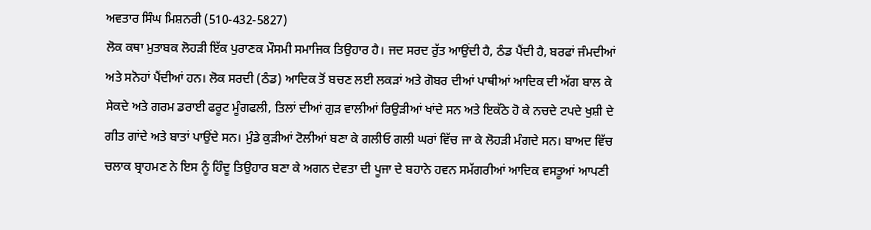ਅਵਤਾਰ ਸਿੰਘ ਮਿਸ਼ਨਰੀ (510-432-5827)
ਲੋਕ ਕਥਾ ਮੁਤਾਬਕ ਲੋਹੜੀ ਇੱਕ ਪੁਰਾਣਕ ਮੌਸਮੀ ਸਮਾਜਿਕ ਤਿਉਹਾਰ ਹੈ। ਜਦ ਸਰਦ ਰੁੱਤ ਆਉਂਦੀ ਹੈ, ਠੰਡ ਪੈਂਦੀ ਹੈ, ਬਰਫਾਂ ਜੰਮਦੀਆਂ ਅਤੇ ਸਨੋਹਾਂ ਪੈਂਦੀਆਂ ਹਨ। ਲੋਕ ਸਰਦੀ (ਠੰਡ) ਆਦਿਕ ਤੋਂ ਬਚਣ ਲਈ ਲਕੜਾਂ ਅਤੇ ਗੋਬਰ ਦੀਆਂ ਪਾਥੀਆਂ ਆਦਿਕ ਦੀ ਅੱਗ ਬਾਲ ਕੇ ਸੇਕਦੇ ਅਤੇ ਗਰਮ ਡਰਾਈ ਫਰੂਟ ਮੂੰਗਫਲੀ, ਤਿਲਾਂ ਦੀਆਂ ਗੁੜ ਵਾਲੀਆਂ ਰਿਉੜੀਆਂ ਖਾਂਦੇ ਸਨ ਅਤੇ ਇਕੱਠੇ ਹੋ ਕੇ ਨਚਦੇ ਟਪਦੇ ਖੁਸ਼ੀ ਦੇ ਗੀਤ ਗਾਂਦੇ ਅਤੇ ਬਾਤਾਂ ਪਾਉਂਦੇ ਸਨ। ਮੁੰਡੇ ਕੁੜੀਆਂ ਟੋਲੀਆਂ ਬਣਾ ਕੇ ਗਲੀਓ ਗਲੀ ਘਰਾਂ ਵਿੱਚ ਜਾ ਕੇ ਲੋਹੜੀ ਮੰਗਦੇ ਸਨ। ਬਾਅਦ ਵਿੱਚ ਚਲਾਕ ਬ੍ਰਾਹਮਣ ਨੇ ਇਸ ਨੂੰ ਹਿੰਦੂ ਤਿਉਹਾਰ ਬਣਾ ਕੇ ਅਗਨ ਦੇਵਤਾ ਦੀ ਪੂਜਾ ਦੇ ਬਹਾਨੇ ਹਵਨ ਸਮੱਗਰੀਆਂ ਆਦਿਕ ਵਸਤੂਆਂ ਆਪਣੀ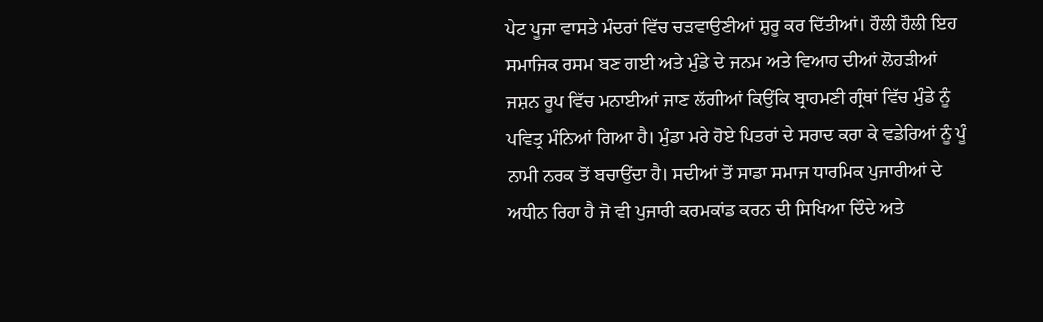ਪੇਟ ਪੂਜਾ ਵਾਸਤੇ ਮੰਦਰਾਂ ਵਿੱਚ ਚੜਵਾਉਣੀਆਂ ਸ਼ੁਰੂ ਕਰ ਦਿੱਤੀਆਂ। ਹੌਲੀ ਹੌਲੀ ਇਹ ਸਮਾਜਿਕ ਰਸਮ ਬਣ ਗਈ ਅਤੇ ਮੁੰਡੇ ਦੇ ਜਨਮ ਅਤੇ ਵਿਆਹ ਦੀਆਂ ਲੋਹੜੀਆਂ ਜਸ਼ਨ ਰੂਪ ਵਿੱਚ ਮਨਾਈਆਂ ਜਾਣ ਲੱਗੀਆਂ ਕਿਉਂਕਿ ਬ੍ਰਾਹਮਣੀ ਗ੍ਰੰਥਾਂ ਵਿੱਚ ਮੁੰਡੇ ਨੂੰ ਪਵਿਤ੍ਰ ਮੰਨਿਆਂ ਗਿਆ ਹੈ। ਮੁੰਡਾ ਮਰੇ ਹੋਏ ਪਿਤਰਾਂ ਦੇ ਸਰਾਦ ਕਰਾ ਕੇ ਵਡੇਰਿਆਂ ਨੂੰ ਪੂੰ ਨਾਮੀ ਨਰਕ ਤੋਂ ਬਚਾਉਂਦਾ ਹੈ। ਸਦੀਆਂ ਤੋਂ ਸਾਡਾ ਸਮਾਜ ਧਾਰਮਿਕ ਪੁਜਾਰੀਆਂ ਦੇ ਅਧੀਨ ਰਿਹਾ ਹੈ ਜੋ ਵੀ ਪੁਜਾਰੀ ਕਰਮਕਾਂਡ ਕਰਨ ਦੀ ਸਿਖਿਆ ਦਿੰਦੇ ਅਤੇ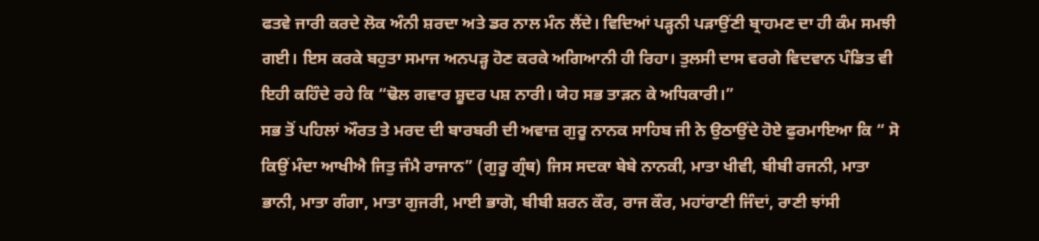ਫਤਵੇ ਜਾਰੀ ਕਰਦੇ ਲੋਕ ਅੰਨੀ ਸ਼ਰਦਾ ਅਤੇ ਡਰ ਨਾਲ ਮੰਨ ਲੈਂਦੇ। ਵਿਦਿਆਂ ਪੜ੍ਹਨੀ ਪੜਾਉਂਣੀ ਬ੍ਰਾਹਮਣ ਦਾ ਹੀ ਕੰਮ ਸਮਝੀ ਗਈ। ਇਸ ਕਰਕੇ ਬਹੁਤਾ ਸਮਾਜ ਅਨਪੜ੍ਹ ਹੋਣ ਕਰਕੇ ਅਗਿਆਨੀ ਹੀ ਰਿਹਾ। ਤੁਲਸੀ ਦਾਸ ਵਰਗੇ ਵਿਦਵਾਨ ਪੰਡਿਤ ਵੀ ਇਹੀ ਕਹਿੰਦੇ ਰਹੇ ਕਿ “ਢੋਲ ਗਵਾਰ ਸ਼ੂਦਰ ਪਸ਼ ਨਾਰੀ। ਯੇਹ ਸਭ ਤਾੜਨ ਕੇ ਅਧਿਕਾਰੀ।”
ਸਭ ਤੋਂ ਪਹਿਲਾਂ ਔਰਤ ਤੇ ਮਰਦ ਦੀ ਬਾਰਬਰੀ ਦੀ ਅਵਾਜ਼ ਗੁਰੂ ਨਾਨਕ ਸਾਹਿਬ ਜੀ ਨੇ ਉਠਾਉਂਦੇ ਹੋਏ ਫੁਰਮਾਇਆ ਕਿ “ ਸੋ ਕਿਉਂ ਮੰਦਾ ਆਖੀਐ ਜਿਤੁ ਜੰਮੈ ਰਾਜਾਨ” (ਗੁਰੂ ਗ੍ਰੰਥ) ਜਿਸ ਸਦਕਾ ਬੇਬੇ ਨਾਨਕੀ, ਮਾਤਾ ਖੀਵੀ, ਬੀਬੀ ਰਜਨੀ, ਮਾਤਾ ਭਾਨੀ, ਮਾਤਾ ਗੰਗਾ, ਮਾਤਾ ਗੁਜਰੀ, ਮਾਈ ਭਾਗੋ, ਬੀਬੀ ਸ਼ਰਨ ਕੌਰ, ਰਾਜ ਕੌਰ, ਮਹਾਂਰਾਣੀ ਜਿੰਦਾਂ, ਰਾਣੀ ਝਾਂਸੀ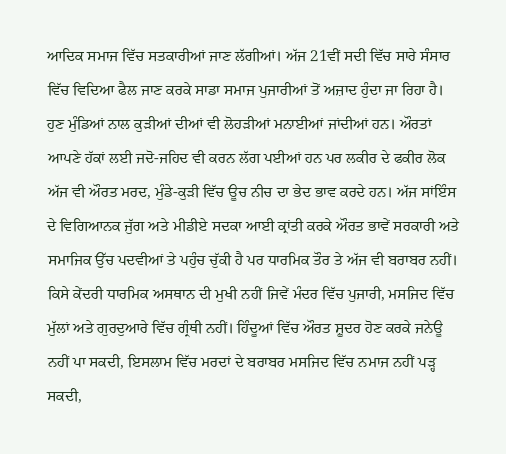ਆਦਿਕ ਸਮਾਜ ਵਿੱਚ ਸਤਕਾਰੀਆਂ ਜਾਣ ਲੱਗੀਆਂ। ਅੱਜ 21ਵੀਂ ਸਦੀ ਵਿੱਚ ਸਾਰੇ ਸੰਸਾਰ ਵਿੱਚ ਵਿਦਿਆ ਫੈਲ ਜਾਣ ਕਰਕੇ ਸਾਡਾ ਸਮਾਜ ਪੁਜਾਰੀਆਂ ਤੋਂ ਅਜ਼ਾਦ ਹੁੰਦਾ ਜਾ ਰਿਹਾ ਹੈ। ਹੁਣ ਮੁੰਡਿਆਂ ਨਾਲ ਕੁੜੀਆਂ ਦੀਆਂ ਵੀ ਲੋਹੜੀਆਂ ਮਨਾਈਆਂ ਜਾਂਦੀਆਂ ਹਨ। ਔਰਤਾਂ ਆਪਣੇ ਹੱਕਾਂ ਲਈ ਜਦੋ-ਜਹਿਦ ਵੀ ਕਰਨ ਲੱਗ ਪਈਆਂ ਹਨ ਪਰ ਲਕੀਰ ਦੇ ਫਕੀਰ ਲੋਕ ਅੱਜ ਵੀ ਔਰਤ ਮਰਦ, ਮੁੰਡੇ-ਕੁੜੀ ਵਿੱਚ ਊਚ ਨੀਚ ਦਾ ਭੇਦ ਭਾਵ ਕਰਦੇ ਹਨ। ਅੱਜ ਸਾਂਇੰਸ ਦੇ ਵਿਗਿਆਨਕ ਜੁੱਗ ਅਤੇ ਮੀਡੀਏ ਸਦਕਾ ਆਈ ਕ੍ਰਾਂਤੀ ਕਰਕੇ ਔਰਤ ਭਾਵੇਂ ਸਰਕਾਰੀ ਅਤੇ ਸਮਾਜਿਕ ਉੱਚ ਪਦਵੀਆਂ ਤੇ ਪਹੁੰਚ ਚੁੱਕੀ ਹੈ ਪਰ ਧਾਰਮਿਕ ਤੌਰ ਤੇ ਅੱਜ ਵੀ ਬਰਾਬਰ ਨਹੀਂ। ਕਿਸੇ ਕੇਂਦਰੀ ਧਾਰਮਿਕ ਅਸਥਾਨ ਦੀ ਮੁਖੀ ਨਹੀਂ ਜਿਵੇਂ ਮੰਦਰ ਵਿੱਚ ਪੁਜਾਰੀ, ਮਸਜਿਦ ਵਿੱਚ ਮੁੱਲਾਂ ਅਤੇ ਗੁਰਦੁਆਰੇ ਵਿੱਚ ਗ੍ਰੰਥੀ ਨਹੀਂ। ਹਿੰਦੂਆਂ ਵਿੱਚ ਔਰਤ ਸ਼ੂਦਰ ਹੋਣ ਕਰਕੇ ਜਨੇਊ ਨਹੀਂ ਪਾ ਸਕਦੀ, ਇਸਲਾਮ ਵਿੱਚ ਮਰਦਾਂ ਦੇ ਬਰਾਬਰ ਮਸਜਿਦ ਵਿੱਚ ਨਮਾਜ ਨਹੀਂ ਪੜ੍ਹ ਸਕਦੀ,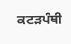ਕਟੜਪੰਥੀ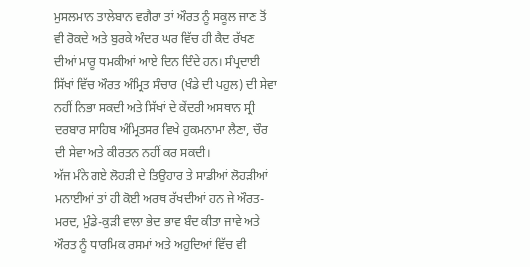ਮੁਸਲਮਾਨ ਤਾਲੇਬਾਨ ਵਗੈਰਾ ਤਾਂ ਔਰਤ ਨੂੰ ਸਕੂਲ ਜਾਣ ਤੋਂ ਵੀ ਰੋਕਦੇ ਅਤੇ ਬੁਰਕੇ ਅੰਦਰ ਘਰ ਵਿੱਚ ਹੀ ਕੈਦ ਰੱਖਣ ਦੀਆਂ ਮਾਰੂ ਧਮਕੀਆਂ ਆਏ ਦਿਨ ਦਿੰਦੇ ਹਨ। ਸੰਪ੍ਰਦਾਈ ਸਿੱਖਾਂ ਵਿੱਚ ਔਰਤ ਅੰਮ੍ਰਿਤ ਸੰਚਾਰ (ਖੰਡੇ ਦੀ ਪਹੁਲ) ਦੀ ਸੇਵਾ ਨਹੀਂ ਨਿਭਾ ਸਕਦੀ ਅਤੇ ਸਿੱਖਾਂ ਦੇ ਕੇਂਦਰੀ ਅਸਥਾਨ ਸ੍ਰੀ ਦਰਬਾਰ ਸਾਹਿਬ ਅੰਮ੍ਰਿਤਸਰ ਵਿਖੇ ਹੁਕਮਨਾਮਾ ਲੈਣਾ, ਚੌਰ ਦੀ ਸੇਵਾ ਅਤੇ ਕੀਰਤਨ ਨਹੀਂ ਕਰ ਸਕਦੀ।
ਅੱਜ ਮੰਨੇ ਗਏ ਲੋਹੜੀ ਦੇ ਤਿਉਹਾਰ ਤੇ ਸਾਡੀਆਂ ਲੋਹੜੀਆਂ ਮਨਾਈਆਂ ਤਾਂ ਹੀ ਕੋਈ ਅਰਥ ਰੱਖਦੀਆਂ ਹਨ ਜੇ ਔਰਤ-ਮਰਦ, ਮੁੰਡੇ-ਕੁੜੀ ਵਾਲਾ ਭੇਦ ਭਾਵ ਬੰਦ ਕੀਤਾ ਜਾਵੇ ਅਤੇ ਔਰਤ ਨੂੰ ਧਾਰਮਿਕ ਰਸਮਾਂ ਅਤੇ ਅਹੁਦਿਆਂ ਵਿੱਚ ਵੀ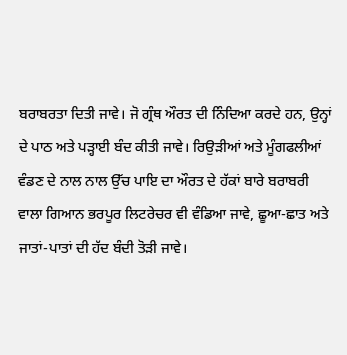ਬਰਾਬਰਤਾ ਦਿਤੀ ਜਾਵੇ। ਜੋ ਗ੍ਰੰਥ ਔਰਤ ਦੀ ਨਿੰਦਿਆ ਕਰਦੇ ਹਨ, ਉਨ੍ਹਾਂ ਦੇ ਪਾਠ ਅਤੇ ਪੜ੍ਹਾਈ ਬੰਦ ਕੀਤੀ ਜਾਵੇ। ਰਿਉੜੀਆਂ ਅਤੇ ਮੂੰਗਫਲੀਆਂ ਵੰਡਣ ਦੇ ਨਾਲ ਨਾਲ ਉੱਚ ਪਾਇ ਦਾ ਔਰਤ ਦੇ ਹੱਕਾਂ ਬਾਰੇ ਬਰਾਬਰੀ ਵਾਲਾ ਗਿਆਨ ਭਰਪੂਰ ਲਿਟਰੇਚਰ ਵੀ ਵੰਡਿਆ ਜਾਵੇ, ਛੂਆ-ਛਾਤ ਅਤੇ ਜਾਤਾਂ-ਪਾਤਾਂ ਦੀ ਹੱਦ ਬੰਦੀ ਤੋੜੀ ਜਾਵੇ।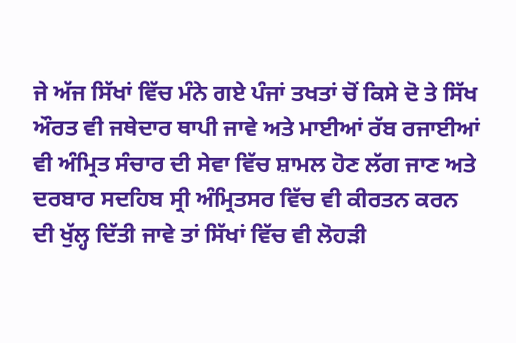ਜੇ ਅੱਜ ਸਿੱਖਾਂ ਵਿੱਚ ਮੰਨੇ ਗਏ ਪੰਜਾਂ ਤਖਤਾਂ ਚੋਂ ਕਿਸੇ ਦੋ ਤੇ ਸਿੱਖ ਔਰਤ ਵੀ ਜਥੇਦਾਰ ਥਾਪੀ ਜਾਵੇ ਅਤੇ ਮਾਈਆਂ ਰੱਬ ਰਜਾਈਆਂ ਵੀ ਅੰਮ੍ਰਿਤ ਸੰਚਾਰ ਦੀ ਸੇਵਾ ਵਿੱਚ ਸ਼ਾਮਲ ਹੋਣ ਲੱਗ ਜਾਣ ਅਤੇ ਦਰਬਾਰ ਸਦਹਿਬ ਸ੍ਰੀ ਅੰਮ੍ਰਿਤਸਰ ਵਿੱਚ ਵੀ ਕੀਰਤਨ ਕਰਨ ਦੀ ਖੁੱਲ੍ਹ ਦਿੱਤੀ ਜਾਵੇ ਤਾਂ ਸਿੱਖਾਂ ਵਿੱਚ ਵੀ ਲੋਹੜੀ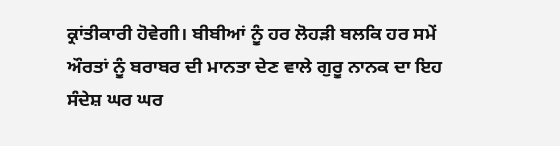ਕ੍ਰਾਂਤੀਕਾਰੀ ਹੋਵੇਗੀ। ਬੀਬੀਆਂ ਨੂੰ ਹਰ ਲੋਹੜੀ ਬਲਕਿ ਹਰ ਸਮੇਂ ਔਰਤਾਂ ਨੂੰ ਬਰਾਬਰ ਦੀ ਮਾਨਤਾ ਦੇਣ ਵਾਲੇ ਗੁਰੂ ਨਾਨਕ ਦਾ ਇਹ ਸੰਦੇਸ਼ ਘਰ ਘਰ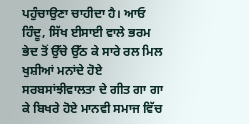ਪਹੁੰਚਾਉਣਾ ਚਾਹੀਦਾ ਹੈ। ਆਓ ਹਿੰਦੂ, ਸਿੱਖ ਈਸਾਈ ਵਾਲੇ ਭਰਮ ਭੇਦ ਤੋਂ ਉੱਚੇ ਉੱਠ ਕੇ ਸਾਰੇ ਰਲ ਮਿਲ ਖੁਸ਼ੀਆਂ ਮਨਾਂਦੇ ਹੋਏ ਸਰਬਸਾਂਝੀਵਾਲਤਾ ਦੇ ਗੀਤ ਗਾ ਗਾ ਕੇ ਬਿਖਰੇ ਹੋਏ ਮਾਨਵੀ ਸਮਾਜ ਵਿੱਚ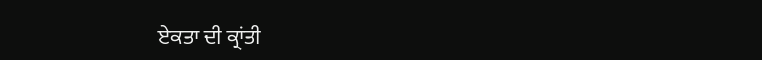ਏਕਤਾ ਦੀ ਕ੍ਰਾਂਤੀ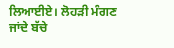ਲਿਆਈਏ। ਲੋਹੜੀ ਮੰਗਣ ਜਾਂਦੇ ਬੱਚੇ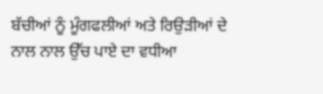ਬੱਚੀਆਂ ਨੂੰ ਮੂੰਗਫਲੀਆਂ ਅਤੇ ਰਿਉੜੀਆਂ ਦੇ ਨਾਲ ਨਾਲ ਉੱਚ ਪਾਏ ਦਾ ਵਧੀਆ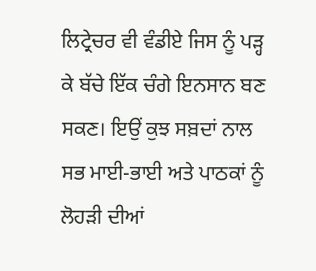ਲਿਟ੍ਰੇਚਰ ਵੀ ਵੰਡੀਏ ਜਿਸ ਨੂੰ ਪੜ੍ਹ ਕੇ ਬੱਚੇ ਇੱਕ ਚੰਗੇ ਇਨਸਾਨ ਬਣ ਸਕਣ। ਇਉਂ ਕੁਝ ਸਬ਼ਦਾਂ ਨਾਲ ਸਭ ਮਾਈ-ਭਾਈ ਅਤੇ ਪਾਠਕਾਂ ਨੂੰ ਲੋਹੜੀ ਦੀਆਂ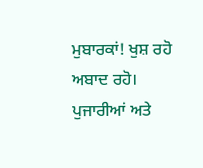ਮੁਬਾਰਕਾਂ! ਖੁਸ਼ ਰਹੋ ਅਬਾਦ ਰਹੋ। ਪੁਜਾਰੀਆਂ ਅਤੇ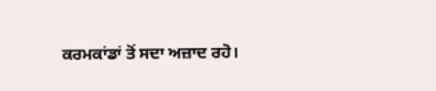ਕਰਮਕਾਂਡਾਂ ਤੋਂ ਸਦਾ ਅਜ਼ਾਦ ਰਹੋ।